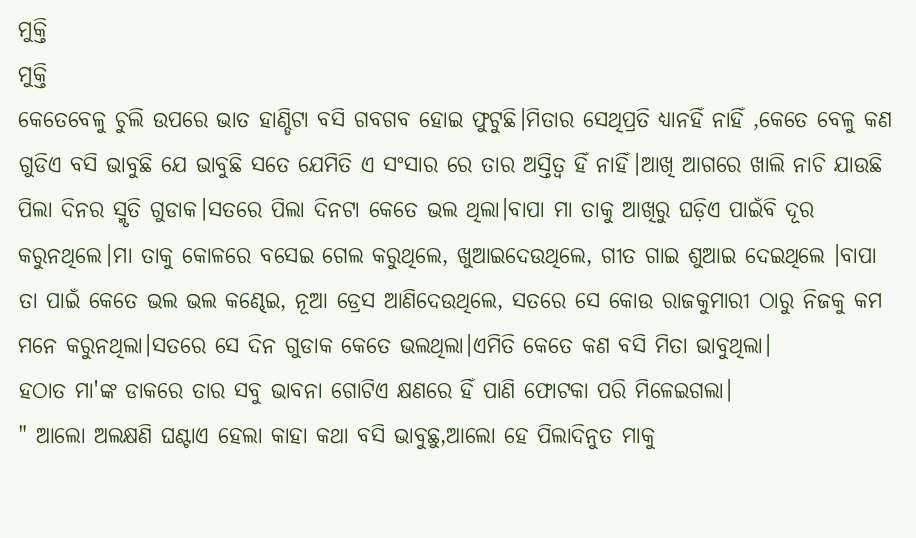ମୁକ୍ତି
ମୁକ୍ତି
କେତେବେଳୁ ଚୁଲି ଉପରେ ଭାତ ହାଣ୍ଡିଟା ବସି ଗବଗବ ହୋଇ ଫୁଟୁଛି।ମିତାର ସେଥିପ୍ରତି ଧ୍ୟାନହିଁ ନାହିଁ ,କେତେ ବେଳୁ କଣ ଗୁଡିଏ ବସି ଭାବୁଛି ଯେ ଭାବୁଛି ସତେ ଯେମିତି ଏ ସଂସାର ରେ ତାର ଅସ୍ତିତ୍ବ ହିଁ ନାହିଁ।ଆଖି ଆଗରେ ଖାଲି ନାଚି ଯାଉଛି ପିଲା ଦିନର ସ୍ମୃତି ଗୁଡାକ।ସତରେ ପିଲା ଦିନଟା କେତେ ଭଲ ଥିଲା।ବାପା ମା ତାକୁ ଆଖିରୁ ଘଡ଼ିଏ ପାଇଁବି ଦୂର କରୁନଥିଲେ।ମା ତାକୁ କୋଳରେ ବସେଇ ଗେଲ କରୁଥିଲେ, ଖୁଆଇଦେଉଥିଲେ, ଗୀତ ଗାଇ ଶୁଆଇ ଦେଇଥିଲେ ।ବାପା ତା ପାଇଁ କେତେ ଭଲ ଭଲ କଣ୍ଢେଇ, ନୂଆ ଡ୍ରେସ ଆଣିଦେଉଥିଲେ, ସତରେ ସେ କୋଉ ରାଜକୁମାରୀ ଠାରୁ ନିଜକୁ କମ ମନେ କରୁନଥିଲା।ସତରେ ସେ ଦିନ ଗୁଡାକ କେତେ ଭଲଥିଲା।ଏମିତି କେତେ କଣ ବସି ମିତା ଭାବୁଥିଲା।
ହଠାତ ମା'ଙ୍କ ଡାକରେ ତାର ସବୁ ଭାବନା ଗୋଟିଏ କ୍ଷଣରେ ହିଁ ପାଣି ଫୋଟକା ପରି ମିଳେଇଗଲା।
" ଆଲୋ ଅଲକ୍ଷଣି ଘଣ୍ଟାଏ ହେଲା କାହା କଥା ବସି ଭାବୁଛୁ,ଆଲୋ ହେ ପିଲାଦିନୁତ ମାକୁ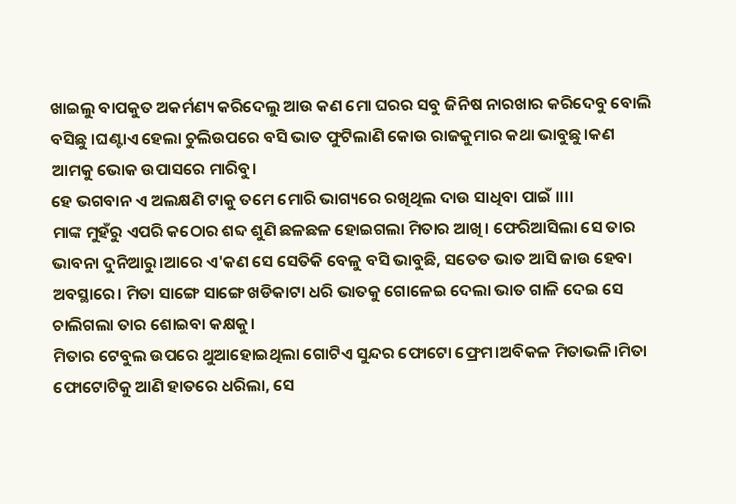ଖାଇଲୁ ବାପକୁତ ଅକର୍ମଣ୍ୟ କରିଦେଲୁ ଆଉ କଣ ମୋ ଘରର ସବୁ ଜିନିଷ ନାରଖାର କରିଦେବୁ ବୋଲି ବସିଛୁ ।ଘଣ୍ଟାଏ ହେଲା ଚୁଲିଉପରେ ବସି ଭାତ ଫୁଟିଲାଣି କୋଉ ରାଜକୁମାର କଥା ଭାବୁଛୁ।କଣ ଆମକୁ ଭୋକ ଉପାସରେ ମାରିବୁ।
ହେ ଭଗବାନ ଏ ଅଲକ୍ଷଣି ଟାକୁ ତମେ ମୋରି ଭାଗ୍ୟରେ ରଖିଥିଲ ଦାଉ ସାଧିବା ପାଇଁ ।।।।
ମାଙ୍କ ମୁହଁରୁ ଏପରି କଠୋର ଶବ୍ଦ ଶୁଣି ଛଳଛଳ ହୋଇଗଲା ମିତାର ଆଖି। ଫେରିଆସିଲା ସେ ତାର ଭାବନା ଦୁନିଆରୁ।ଆରେ ଏ'କଣ ସେ ସେତିକି ବେଳୁ ବସି ଭାବୁଛି, ସତେତ ଭାତ ଆସି ଜାଉ ହେବା ଅବସ୍ଥାରେ। ମିତା ସାଙ୍ଗେ ସାଙ୍ଗେ ଖଡିକାଟା ଧରି ଭାତକୁ ଗୋଳେଇ ଦେଲା ଭାତ ଗାଳି ଦେଇ ସେ ଚାଲିଗଲା ତାର ଶୋଇବା କକ୍ଷକୁ।
ମିତାର ଟେବୁଲ ଉପରେ ଥୁଆହୋଇଥିଲା ଗୋଟିଏ ସୁନ୍ଦର ଫୋଟୋ ଫ୍ରେମ।ଅବିକଳ ମିତାଭଳି।ମିତା ଫୋଟୋଟିକୁ ଆଣି ହାତରେ ଧରିଲା, ସେ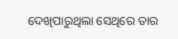ଦେଖିପାରୁଥିଲା ସେଥିରେ ତାର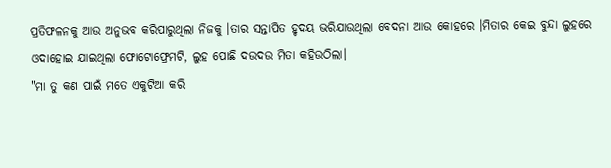ପ୍ରତିଫଳନକୁ ଆଉ ଅନୁଭବ କରିପାରୁଥିଲା ନିଜକୁ ।ତାର ସନ୍ତାପିତ ହୃଦୟ ଭରିଯାଉଥିଲା ବେଦନା ଆଉ କୋହରେ ।ମିତାର କେଇ ବୁନ୍ଦା ଲୁହରେ ଓଦାହୋଇ ଯାଇଥିଲା ଫୋଟୋଫ୍ରେମଟି, ଲୁହ ପୋଛି ଦଉଦଉ ମିତା କହିଉଠିଲା।
"ମା ତୁ କଣ ପାଇଁ ମତେ ଏକୁଟିଆ କରି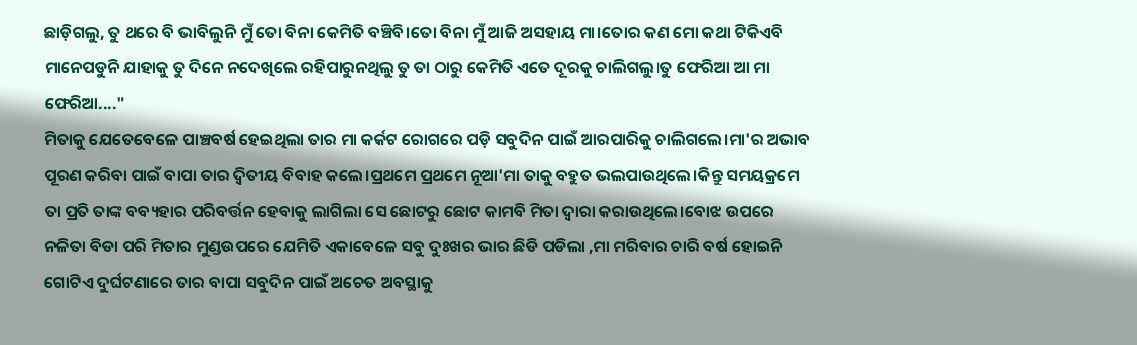ଛାଡ଼ିଗଲୁ, ତୁ ଥରେ ବି ଭାବିଲୁନି ମୁଁ ତୋ ବିନା କେମିତି ବଞ୍ଚିବି।ତୋ ବିନା ମୁଁ ଆଜି ଅସହାୟ ମା।ତୋର କଣ ମୋ କଥା ଟିକିଏବି ମାନେପଡୁନି ଯାହାକୁ ତୁ ଦିନେ ନଦେଖିଲେ ରହିପାରୁନଥିଲୁ ତୁ ତା ଠାରୁ କେମିତି ଏତେ ଦୂରକୁ ଚାଲିଗଲୁ।ତୁ ଫେରିଆ ଆ ମା ଫେରିଆ...."
ମିତାକୁ ଯେତେବେଳେ ପାଞ୍ଚବର୍ଷ ହେଇଥିଲା ତାର ମା କର୍କଟ ରୋଗରେ ପଡ଼ି ସବୁଦିନ ପାଇଁ ଆରପାରିକୁ ଚାଲିଗଲେ।ମା'ର ଅଭାବ ପୂରଣ କରିବା ପାଇଁ ବାପା ତାର ଦ୍ୱିତୀୟ ବିବାହ କଲେ।ପ୍ରଥମେ ପ୍ରଥମେ ନୂଆ'ମା ତାକୁ ବହୁତ ଭଲପାଉଥିଲେ।କିନ୍ତୁ ସମୟକ୍ରମେ ତା ପ୍ରତି ତାଙ୍କ ବବ୍ୟହାର ପରିବର୍ତ୍ତନ ହେବାକୁ ଲାଗିଲା ସେ ଛୋଟରୁ ଛୋଟ କାମବି ମିତା ଦ୍ୱାରା କରାଉଥିଲେ।ବୋଝ ଉପରେ ନଳିତା ବିଡା ପରି ମିତାର ମୁଣ୍ଡଉପରେ ଯେମିତି ଏକାବେଳେ ସବୁ ଦୁଃଖର ଭାର ଛିଡି ପଡିଲା ,ମା ମରିବାର ଚାରି ବର୍ଷ ହୋଇନି ଗୋଟିଏ ଦୁର୍ଘଟଣାରେ ତାର ବାପା ସବୁଦିନ ପାଇଁ ଅଚେତ ଅବସ୍ଥାକୁ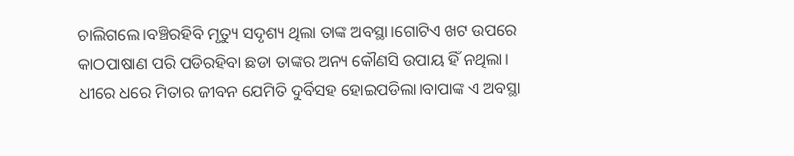ଚାଲିଗଲେ।ବଞ୍ଚିରହିବି ମୃତ୍ୟୁ ସଦୃଶ୍ୟ ଥିଲା ତାଙ୍କ ଅବସ୍ଥା।ଗୋଟିଏ ଖଟ ଉପରେ କାଠପାଷାଣ ପରି ପଡିରହିବା ଛଡା ତାଙ୍କର ଅନ୍ୟ କୌଣସି ଉପାୟ ହିଁ ନଥିଲା।
ଧୀରେ ଧରେ ମିତାର ଜୀବନ ଯେମିତି ଦୁର୍ବିସହ ହୋଇପଡିଲା।ବାପାଙ୍କ ଏ ଅବସ୍ଥା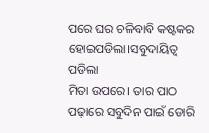ପରେ ଘର ଚଳିବାବି କଷ୍ଟକର ହୋଇପଡିଲା।ସବୁଦାୟିତ୍ୱ ପଡିଲା
ମିତା ଉପରେ। ତାର ପାଠ ପଢ଼ାରେ ସବୁଦିନ ପାଇଁ ଡୋରି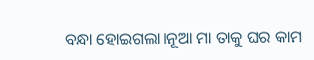ବନ୍ଧା ହୋଇଗଲା।ନୂଆ ମା ତାକୁ ଘର କାମ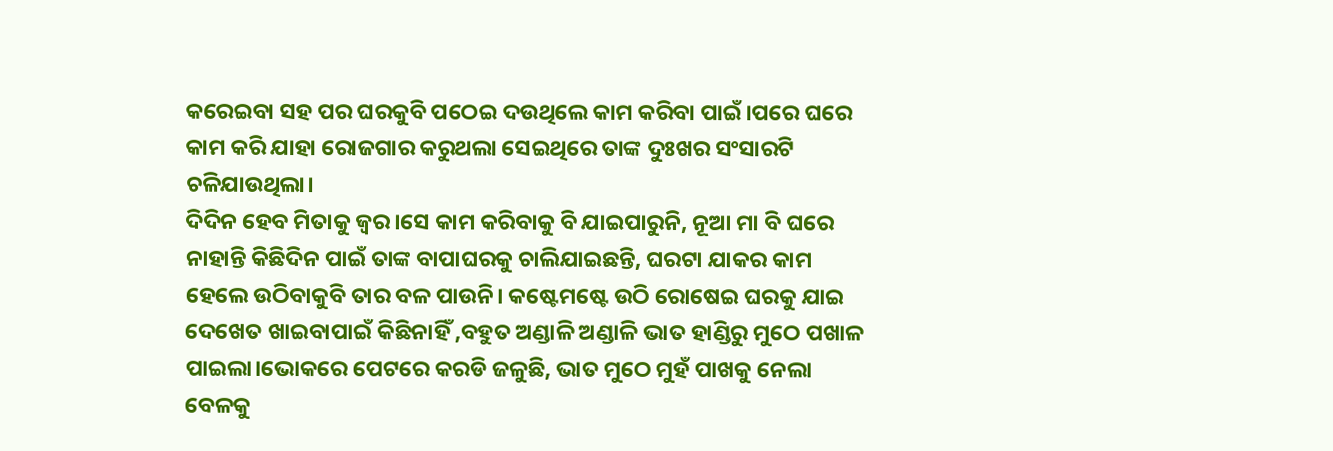କରେଇବା ସହ ପର ଘରକୁବି ପଠେଇ ଦଉଥିଲେ କାମ କରିବା ପାଇଁ।ପରେ ଘରେ କାମ କରି ଯାହା ରୋଜଗାର କରୁଥଲା ସେଇଥିରେ ତାଙ୍କ ଦୁଃଖର ସଂସାରଟି ଚଳିଯାଉଥିଲା।
ଦିଦିନ ହେବ ମିତାକୁ ଜ୍ଵର।ସେ କାମ କରିବାକୁ ବି ଯାଇପାରୁନି, ନୂଆ ମା ବି ଘରେ ନାହାନ୍ତି କିଛିଦିନ ପାଇଁ ତାଙ୍କ ବାପାଘରକୁ ଚାଲିଯାଇଛନ୍ତି, ଘରଟା ଯାକର କାମ ହେଲେ ଉଠିବାକୁବି ତାର ବଳ ପାଉନି। କଷ୍ଟେମଷ୍ଟେ ଉଠି ରୋଷେଇ ଘରକୁ ଯାଇ ଦେଖେତ ଖାଇବାପାଇଁ କିଛିନାହିଁ ,ବହୁତ ଅଣ୍ଡାଳି ଅଣ୍ଡାଳି ଭାତ ହାଣ୍ଡିରୁ ମୁଠେ ପଖାଳ ପାଇଲା।ଭୋକରେ ପେଟରେ କରଡି ଜଳୁଛି, ଭାତ ମୁଠେ ମୁହଁ ପାଖକୁ ନେଲା ବେଳକୁ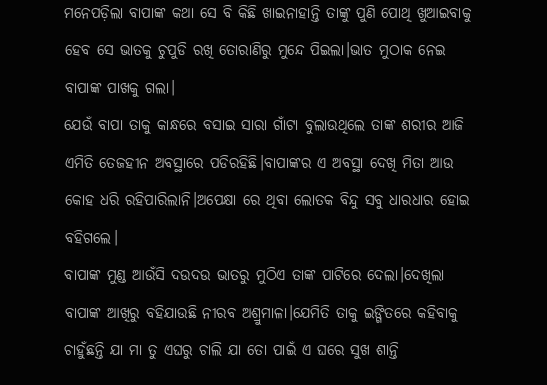ମନେପଡ଼ିଲା ବାପାଙ୍କ କଥା ସେ ବି କିଛି ଖାଇନାହାନ୍ତି ତାଙ୍କୁ ପୁଣି ପୋଥି ଖୁଆଇବାକୁ ହେବ ସେ ଭାତକୁ ଚୁପୁଡି ରଖି ତୋରାଣିରୁ ମୁନ୍ଦେ ପିଇଲା।ଭାତ ମୁଠାକ ନେଇ ବାପାଙ୍କ ପାଖକୁ ଗଲା।
ଯେଉଁ ବାପା ତାକୁ କାନ୍ଧରେ ବସାଇ ସାରା ଗାଁଟା ବୁଲାଉଥିଲେ ତାଙ୍କ ଶରୀର ଆଜି ଏମିତି ତେଜହୀନ ଅବସ୍ଥାରେ ପଡିରହିଛି।ବାପାଙ୍କର ଏ ଅବସ୍ଥା ଦେଖି ମିତା ଆଉ କୋହ ଧରି ରହିପାରିଲାନି।ଅପେକ୍ଷା ରେ ଥିବା ଲୋତକ ବିନ୍ଦୁ ସବୁ ଧାରଧାର ହୋଇ ବହିଗଲେ।
ବାପାଙ୍କ ମୁଣ୍ଡ ଆଉଁସି ଦଉଦଉ ଭାତରୁ ମୁଠିଏ ତାଙ୍କ ପାଟିରେ ଦେଲା।ଦେଖିଲା ବାପାଙ୍କ ଆଖିରୁ ବହିଯାଉଛି ନୀରବ ଅଶ୍ରୁମାଳା।ଯେମିତି ତାକୁ ଇଙ୍ଗିତରେ କହିବାକୁ ଚାହୁଁଛନ୍ତି ଯା ମା ତୁ ଏଘରୁ ଚାଲି ଯା ତୋ ପାଇଁ ଏ ଘରେ ସୁଖ ଶାନ୍ତି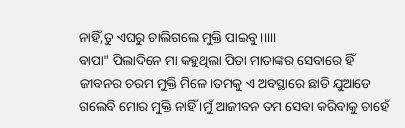ନାହିଁ,ତୁ ଏଘରୁ ଚାଲିଗଲେ ମୁକ୍ତି ପାଇବୁ।।।।।
ବାପା" ପିଲାଦିନେ ମା କହୁଥିଲା ପିତା ମାତାଙ୍କର ସେବାରେ ହିଁ ଜୀବନର ଚରମ ମୁକ୍ତି ମିଳେ।ତମକୁ ଏ ଅବସ୍ଥାରେ ଛାଡି ଯୁଆଡେ ଗଲେବି ମୋର ମୁକ୍ତି ନାହିଁ ।ମୁଁ ଆଜୀବନ ତମ ସେବା କରିବାକୁ ଚାହେଁ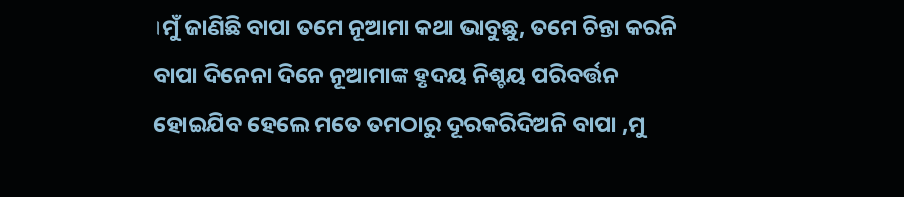।ମୁଁ ଜାଣିଛି ବାପା ତମେ ନୂଆମା କଥା ଭାବୁଛୁ, ତମେ ଚିନ୍ତା କରନି ବାପା ଦିନେନା ଦିନେ ନୂଆମାଙ୍କ ହୃଦୟ ନିଶ୍ଚୟ ପରିବର୍ତ୍ତନ ହୋଇଯିବ ହେଲେ ମତେ ତମଠାରୁ ଦୂରକରିଦିଅନି ବାପା ,ମୁ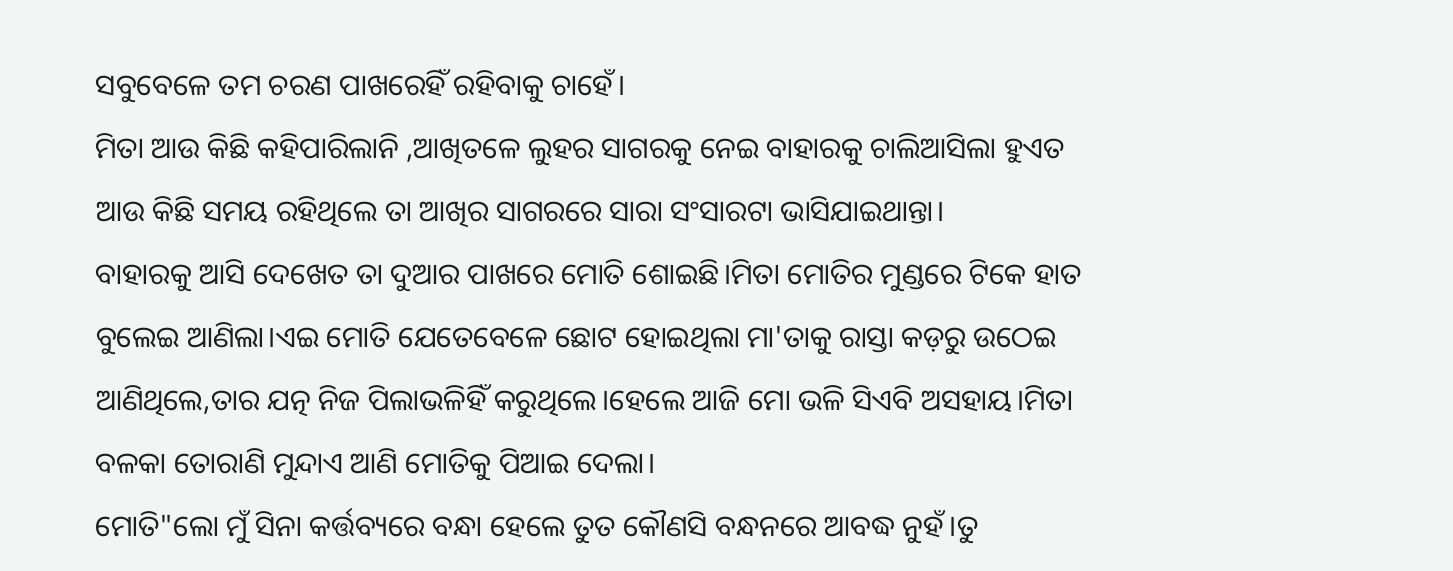ସବୁବେଳେ ତମ ଚରଣ ପାଖରେହିଁ ରହିବାକୁ ଚାହେଁ।
ମିତା ଆଉ କିଛି କହିପାରିଲାନି ,ଆଖିତଳେ ଲୁହର ସାଗରକୁ ନେଇ ବାହାରକୁ ଚାଲିଆସିଲା ହୁଏତ ଆଉ କିଛି ସମୟ ରହିଥିଲେ ତା ଆଖିର ସାଗରରେ ସାରା ସଂସାରଟା ଭାସିଯାଇଥାନ୍ତା।
ବାହାରକୁ ଆସି ଦେଖେତ ତା ଦୁଆର ପାଖରେ ମୋତି ଶୋଇଛି।ମିତା ମୋତିର ମୁଣ୍ଡରେ ଟିକେ ହାତ ବୁଲେଇ ଆଣିଲା।ଏଇ ମୋତି ଯେତେବେଳେ ଛୋଟ ହୋଇଥିଲା ମା'ତାକୁ ରାସ୍ତା କଡ଼ରୁ ଉଠେଇ ଆଣିଥିଲେ,ତାର ଯତ୍ନ ନିଜ ପିଲାଭଳିହିଁ କରୁଥିଲେ।ହେଲେ ଆଜି ମୋ ଭଳି ସିଏବି ଅସହାୟ।ମିତା ବଳକା ତୋରାଣି ମୁନ୍ଦାଏ ଆଣି ମୋତିକୁ ପିଆଇ ଦେଲା।
ମୋତି"ଲୋ ମୁଁ ସିନା କର୍ତ୍ତବ୍ୟରେ ବନ୍ଧା ହେଲେ ତୁତ କୌଣସି ବନ୍ଧନରେ ଆବଦ୍ଧ ନୁହଁ।ତୁ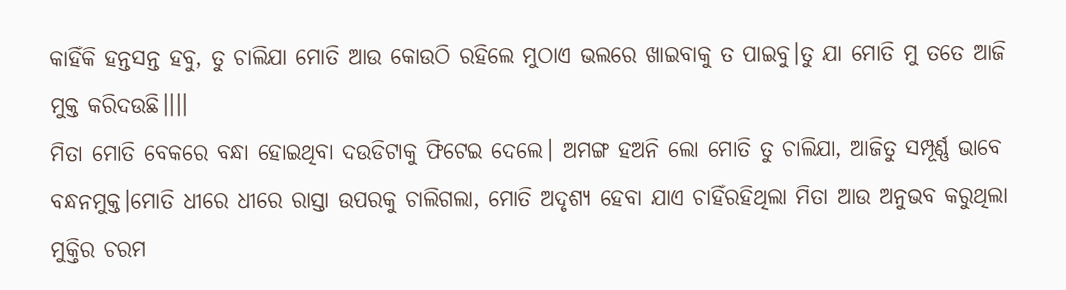କାହିଁକି ହନ୍ତସନ୍ତ ହବୁ, ତୁ ଚାଲିଯା ମୋତି ଆଉ କୋଉଠି ରହିଲେ ମୁଠାଏ ଭଲରେ ଖାଇବାକୁ ତ ପାଇବୁ।ତୁ ଯା ମୋତି ମୁ ତତେ ଆଜି ମୁକ୍ତ କରିଦଉଛି।।।।
ମିତା ମୋତି ବେକରେ ବନ୍ଧା ହୋଇଥିବା ଦଉଡିଟାକୁ ଫିଟେଇ ଦେଲେ। ଅମଙ୍ଗ ହଅନି ଲୋ ମୋତି ତୁ ଚାଲିଯା, ଆଜିତୁ ସମ୍ପୂର୍ଣ୍ଣ ଭାବେ ବନ୍ଧନମୁକ୍ତ।ମୋତି ଧୀରେ ଧୀରେ ରାସ୍ତା ଉପରକୁ ଚାଲିଗଲା, ମୋତି ଅଦୃଶ୍ୟ ହେବା ଯାଏ ଚାହିଁରହିଥିଲା ମିତା ଆଉ ଅନୁଭବ କରୁଥିଲା ମୁକ୍ତିର ଚରମ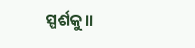ସ୍ପର୍ଶକୁ।।